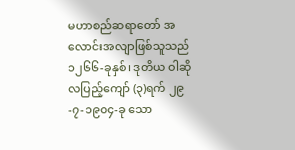မဟာစည်ဆရာတော် အလောင်းအလျာဖြစ်သူသည် ၁၂၆၆-ခုနှစ်၊ ဒုတိယ ဝါဆိုလပြည့်ကျော် (၃)ရက် ၂၉-၇-၁၉၀၄-ခု သော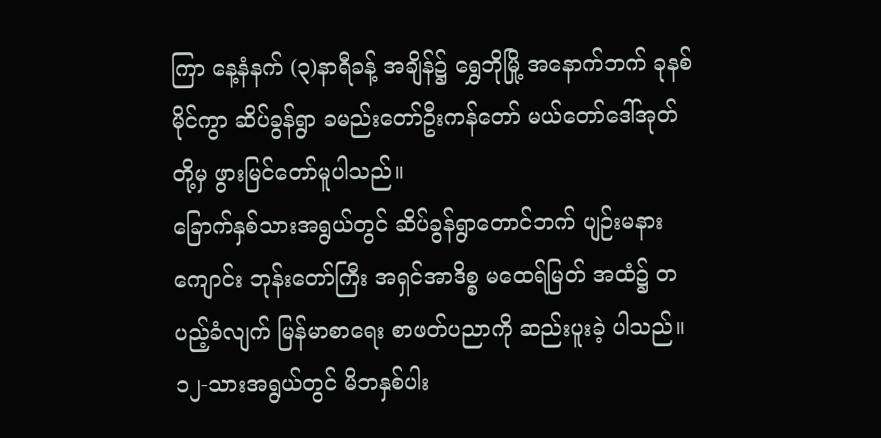ကြာ နေ့နံနက် (၃)နာရီခန့် အချိန်၌ ရွှေဘိုမြို့ အနောက်ဘက် ခုနစ်မိုင်ကွာ ဆိပ်ခွန်ရွာ ခမည်းတော်ဦးကန်တော် မယ်တော်ဒေါ်အုတ်တို့မှ ဖွားမြင်တော်မူပါသည်။
ခြောက်နှစ်သားအရွယ်တွင် ဆိပ်ခွန်ရွာတောင်ဘက် ပျဉ်းမနားကျောင်း ဘုန်းတော်ကြီး အရှင်အာဒိစ္စ မထေရ်မြတ် အထံ၌ တပည့်ခံလျက် မြန်မာစာရေး စာဖတ်ပညာကို ဆည်းပူးခဲ့ ပါသည်။ ၁၂-သားအရွယ်တွင် မိဘနှစ်ပါး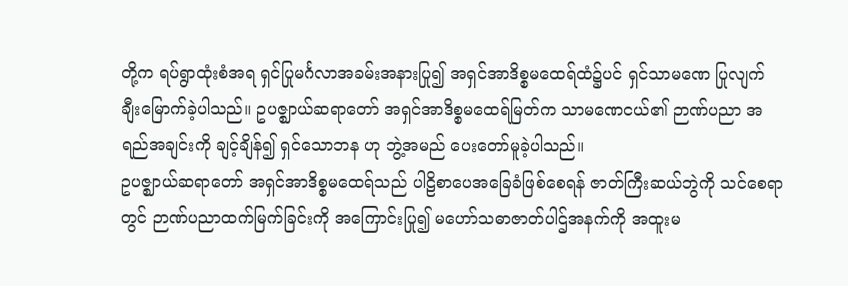တို့က ရပ်ရွာထုံးစံအရ ရှင်ပြုမင်္ဂလာအခမ်းအနားပြု၍ အရှင်အာဒိစ္စမထေရ်ထံ၌ပင် ရှင်သာမဏေ ပြုလျက် ချီးမြောက်ခဲ့ပါသည်။ ဥပဇ္ဈာယ်ဆရာတော် အရှင်အာဒိစ္စမထေရ်မြတ်က သာမဏေငယ်၏ ဉာဏ်ပညာ အရည်အချင်းကို ချင့်ချိန်၍ ရှင်သောဘန ဟု ဘွဲ့အမည် ပေးတော်မူခဲ့ပါသည်။
ဥပဇ္ဈာယ်ဆရာတော် အရှင်အာဒိစ္စမထေရ်သည် ပါဠိစာပေအခြေခံဖြစ်စေရန် ဇာတ်ကြီးဆယ်ဘွဲကို သင်စေရာတွင် ဉာဏ်ပညာထက်မြက်ခြင်းကို အကြောင်းပြု၍ မဟော်သဓာဇာတ်ပါဌ်အနက်ကို အထူးမ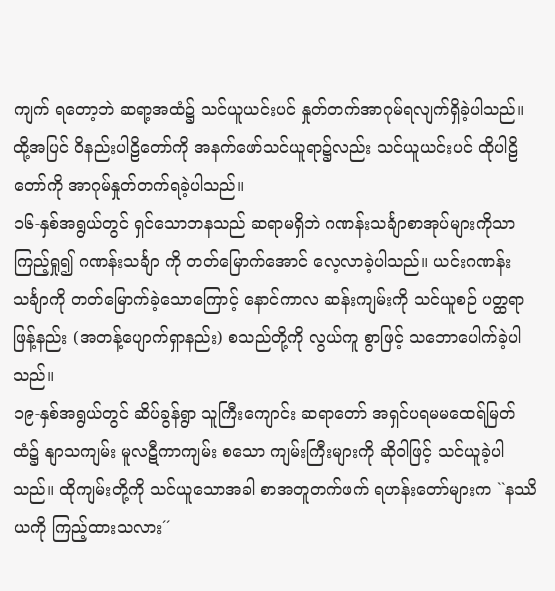ကျက် ရတော့ဘဲ ဆရာ့အထံ၌ သင်ယူယင်းပင် နှုတ်တက်အာဂုမ်ရလျက်ရှိခဲ့ပါသည်။ ထို့အပြင် ဝိနည်းပါဠိတော်ကို အနက်ဖော်သင်ယူရာ၌လည်း သင်ယူယင်းပင် ထိုပါဠိတော်ကို အာဂုမ်နှုတ်တက်ရခဲ့ပါသည်။
၁၆-နှစ်အရွယ်တွင် ရှင်သောဘနသည် ဆရာမရှိဘဲ ဂဏန်းသင်္ချာစာအုပ်များကိုသာ ကြည့်ရှု၍ ဂဏန်းသင်္ချာ ကို တတ်မြောက်အောင် လေ့လာခဲ့ပါသည်။ ယင်းဂဏန်းသင်္ချာကို တတ်မြောက်ခဲ့သောကြောင့် နောင်ကာလ ဆန်းကျမ်းကို သင်ယူစဉ် ပတ္ထရာဖြန့်နည်း (အတန့်ပျောက်ရှာနည်း) စသည်တို့ကို လွယ်ကူ စွာဖြင့် သဘောပေါက်ခဲ့ပါသည်။
၁၉-နှစ်အရွယ်တွင် ဆိပ်ခွန်ရွာ သူကြီးကျောင်း ဆရာတော် အရှင်ပရမမထေရ်မြတ် ထံ၌ နျာသကျမ်း မူလဋီကာကျမ်း စသော ကျမ်းကြီးများကို ဆိုဝါဖြင့် သင်ယူခဲ့ပါသည်။ ထိုကျမ်းတို့ကို သင်ယူသောအခါ စာအတူတက်ဖက် ရဟန်းတော်များက ``နဿိယကို ကြည့်ထားသလား´´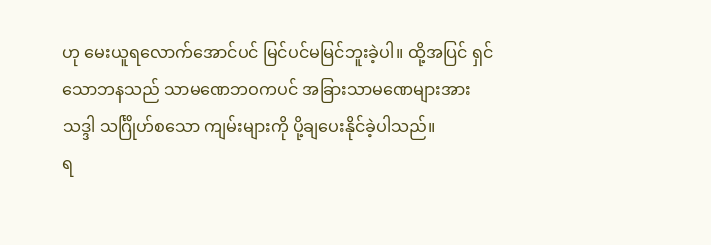ဟု မေးယူရလောက်အောင်ပင် မြင်ပင်မမြင်ဘူးခဲ့ပါ။ ထို့အပြင် ရှင်သောဘနသည် သာမဏေဘဝကပင် အခြားသာမဏေများအား သဒ္ဒါ သင်္ဂြိုဟ်စသော ကျမ်းများကို ပို့ချပေးနိုင်ခဲ့ပါသည်။
ရ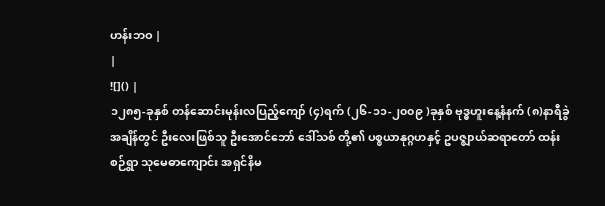ဟန်းဘဝ |
|
![]() |
၁၂၈၅-ခုနှစ် တန်ဆောင်းမုန်းလပြည့်ကျော် (၄)ရက် (၂၆-၁၁-၂၀၀၉ )ခုနှစ် ဗုဒ္ဓဟူးနေ့နံနက် (၈)နာရီခွဲ အချိန်တွင် ဦးလေးဖြစ်သူ ဦးအောင်ဘော် ဒေါ်သစ် တို့၏ ပစ္စယာနုဂ္ဂဟနှင့် ဥပဇ္ဈာယ်ဆရာတော် ထန်းစဉ်ရွာ သုမေဓာကျောင်း အရှင်နိမ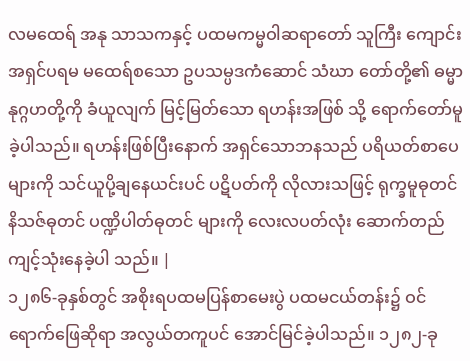လမထေရ် အနု သာသကနှင့် ပထမကမ္မဝါဆရာတော် သူကြီး ကျောင်း အရှင်ပရမ မထေရ်စသော ဥပသမ္ပဒကံဆောင် သံဃာ တော်တို့၏ ဓမ္မာနုဂ္ဂဟတို့ကို ခံယူလျက် မြင့်မြတ်သော ရဟန်းအဖြစ် သို့ ရောက်တော်မူခဲ့ပါသည်။ ရဟန်းဖြစ်ပြီးနောက် အရှင်သောဘနသည် ပရိယတ်စာပေများကို သင်ယူပို့ချနေယင်းပင် ပဋိပတ်ကို လိုလားသဖြင့် ရုက္ခမူဓုတင် နိသဇ်ဓုတင် ပဏ္ဍိပါတ်ဓုတင် များကို လေးလပတ်လုံး ဆောက်တည်ကျင့်သုံးနေခဲ့ပါ သည်။ |
၁၂၈၆-ခုနှစ်တွင် အစိုးရပထမပြန်စာမေးပွဲ ပထမငယ်တန်း၌ ဝင်ရောက်ဖြေဆိုရာ အလွယ်တကူပင် အောင်မြင်ခဲ့ပါသည်။ ၁၂၈၂-ခု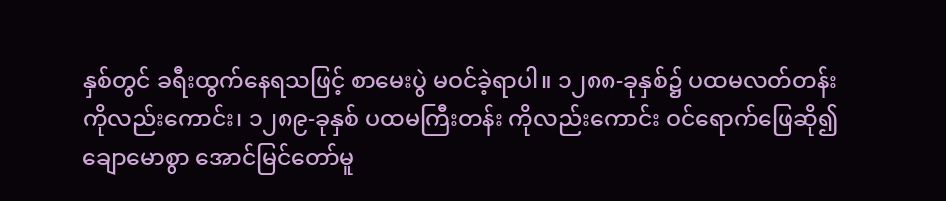နှစ်တွင် ခရီးထွက်နေရသဖြင့် စာမေးပွဲ မဝင်ခဲ့ရာပါ။ ၁၂၈၈-ခုနှစ်၌ ပထမလတ်တန်းကိုလည်းကောင်း၊ ၁၂၈၉-ခုနှစ် ပထမကြီးတန်း ကိုလည်းကောင်း ဝင်ရောက်ဖြေဆို၍ ချောမောစွာ အောင်မြင်တော်မူ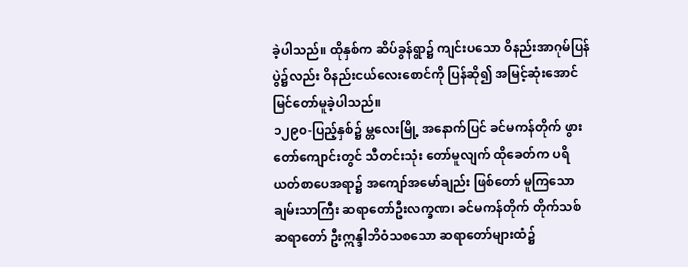ခဲ့ပါသည်။ ထိုနှစ်က ဆိပ်ခွန်ရွာ၌ ကျင်းပသော ဝိနည်းအာဂုမ်ပြန်ပွဲ၌လည်း ဝိနည်းငယ်လေးစောင်ကို ပြန်ဆို၍ အမြင့်ဆုံးအောင်မြင်တော်မူခဲ့ပါသည်။
၁၂၉၀-ပြည့်နှစ်၌ မ္တလေးမြို့ အနောက်ပြင် ခင်မကန်တိုက် ဖွားတော်ကျောင်းတွင် သီတင်းသုံး တော်မူလျက် ထိုခေတ်က ပရိယတ်စာပေအရာ၌ အကျော်အမော်ချည်း ဖြစ်တော် မူကြသော ချမ်းသာကြီး ဆရာတော်ဦးလက္ခဏ၊ ခင်မကန်တိုက် တိုက်သစ်ဆရာတော် ဦးဣန္ဒါဘိဝံသစသော ဆရာတော်များထံ၌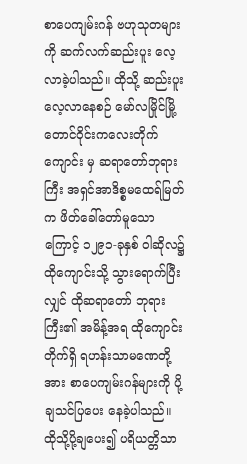စာပေကျမ်းဂန် ဗဟုသုတများကို ဆက်လက်ဆည်းပူး လေ့လာခဲ့ပါသည်။ ထိုသို့ ဆည်းပူးလေ့လာနေစဉ် မော်လမြိုင်မြို့ တောင်ဝိုင်းကလေးတိုက်ကျောင်း မှ ဆရာတော်ဘုရားကြီး အရှင်အာဒိစ္စမထေရ်မြတ်က ဖိတ်ခေါ်တော်မူသောကြောင့် ၁၂၉၁-ခုနှစ် ဝါဆိုလ၌ ထိုကျောင်းသို့ သွားရောက်ပြီးလျှင် ထိုဆရာတော် ဘုရားကြီး၏ အမိန့်အရ ထိုကျောင်း တိုက်ရှိ ရဟန်းသာမဏေတို့အား စာပေကျမ်းဂန်များကို ပို့ချသင်ပြပေး နေခဲ့ပါသည်။
ထိုသို့ပို့ချပေး၍ ပရိယတ္တိသာ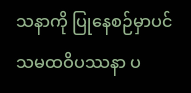သနာကို ပြုနေစဉ်မှာပင် သမထဝိပဿနာ ပ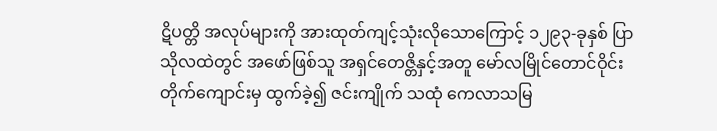ဋိပတ္တိ အလုပ်များကို အားထုတ်ကျင့်သုံးလိုသောကြောင့် ၁၂၉၃-ခုနှစ် ပြာသိုလထဲတွင် အဖော်ဖြစ်သူ အရှင်တေဇ္တိနှင့်အတူ မော်လမြိုင်တောင်ဝိုင်းတိုက်ကျောင်းမှ ထွက်ခဲ့၍ ဇင်းကျိုက် သထုံ ကေလာသမြ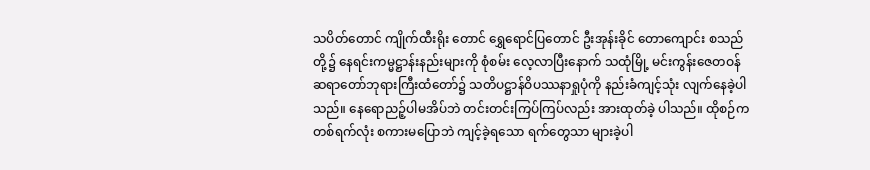သပိတ်တောင် ကျိုက်ထီးရိုး တောင် ရွှေရောင်ပြတောင် ဦးအုန်းခိုင် တောကျောင်း စသည်တို့၌ နေရင်းကမ္မဋ္ဌာန်းနည်းများကို စုံစမ်း လေ့လာပြီးနောက် သထုံမြို့ မင်းကွန်းဇေတဝန် ဆရာတော်ဘုရားကြီးထံတော်၌ သတိပဋ္ဌာန်ဝိပဿနာရှုပုံကို နည်းခံကျင့်သုံး လျက်နေခဲ့ပါသည်။ နေရောညဉ့်ပါမအိပ်ဘဲ တင်းတင်းကြပ်ကြပ်လည်း အားထုတ်ခဲ့ ပါသည်။ ထိုစဉ်က တစ်ရက်လုံး စကားမပြောဘဲ ကျင့်ခဲ့ရသော ရက်တွေသာ များခဲ့ပါ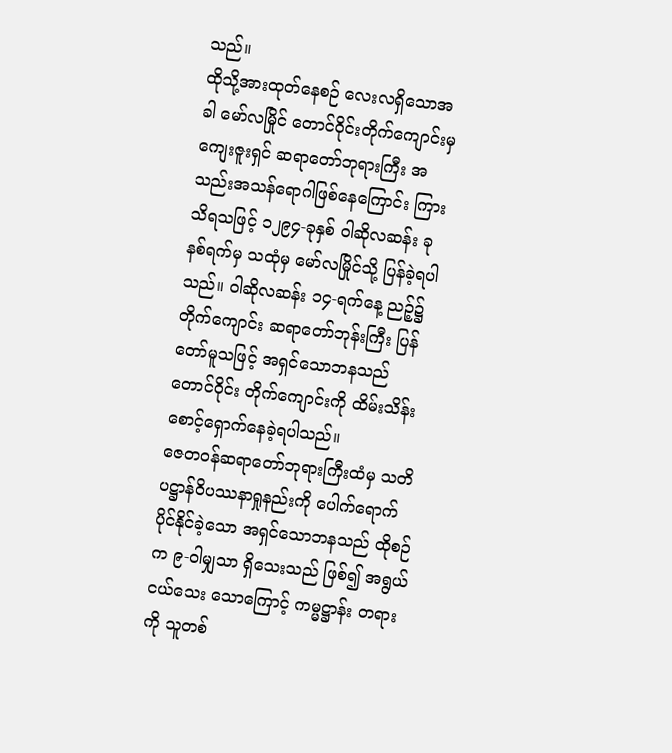သည်။
ထိုသို့အားထုတ်နေစဉ် လေးလရှိသောအခါ မော်လမြိုင် တောင်ဝိုင်းတိုက်ကျောင်းမှ ကျေးဇူးရှင် ဆရာတော်ဘုရားကြီး အသည်းအသန်ရောဂါဖြစ်နေကြောင်း ကြားသိရသဖြင့် ၁၂၉၄-ခုနှစ် ဝါဆိုလဆန်း ခုနစ်ရက်မှ သထုံမှ မော်လမြိုင်သို့ ပြန်ခဲ့ရပါသည်။ ဝါဆိုလဆန်း ၁၄-ရက်နေ့ ညဉ့်၌ တိုက်ကျောင်း ဆရာတော်ဘုန်းကြီး ပြန်တော်မူသဖြင့် အရှင်သောဘနသည် တောင်ဝိုင်း တိုက်ကျောင်းကို ထိမ်းသိန်း စောင့်ရှောက်နေခဲ့ရပါသည်။
ဇေတဝန်ဆရာတော်ဘုရားကြီးထံမှ သတိပဋ္ဌာန်ဝိပဿနာရှုနည်းကို ပေါက်ရောက် ပိုင်နိုင်ခဲ့သော အရှင်သောဘနသည် ထိုစဉ်က ၉-ဝါမျှသာ ရှိသေးသည် ဖြစ်၍ အရွယ်ငယ်သေး သောကြောင့် ကမ္မဋ္ဌာန်း တရားကို သူတစ်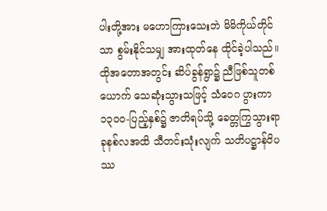ပါးတို့အား မဟောကြားသေးဘဲ မိမိကိုယ်တိုင်သာ စွမ်းနိုင်သမျှ အားထုတ်နေ ထိုင်ခဲ့ပါသည်။
ထိုအတောအတွင်း ဆိပ်ခွန်ရွာ၌ ညီဖြစ်သူတစ်ယောက် သေဆုံးသွားသဖြင့် သံဝေဂ ပွားကာ ၁၃၀၀-ပြည့်နှစ်၌ ဇာတိရပ်သို့ ခေတ္တကြွသွားရာ ခုနစ်လအထိ သီတင်းသုံးလျက် သတိပဋ္ဌာန်ဝိပဿ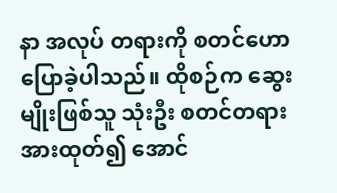နာ အလုပ် တရားကို စတင်ဟောပြောခဲ့ပါသည်။ ထိုစဉ်က ဆွေးမျိုးဖြစ်သူ သုံးဦး စတင်တရားအားထုတ်၍ အောင်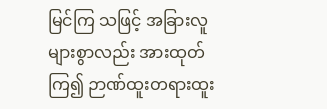မြင်ကြ သဖြင့် အခြားလူများစွာလည်း အားထုတ်ကြ၍ ဉာဏ်ထူးတရားထူး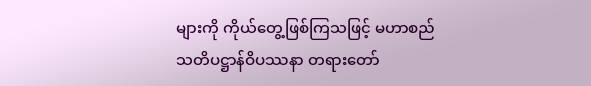များကို ကိုယ်တွေ့ဖြစ်ကြသဖြင့် မဟာစည် သတိပဋ္ဌာန်ဝိပဿနာ တရားတော်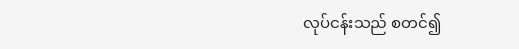လုပ်ငန်းသည် စတင်၍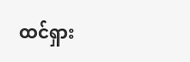ထင်ရှား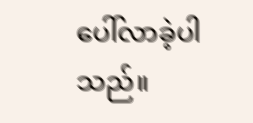ပေါ်လာခဲ့ပါသည်။